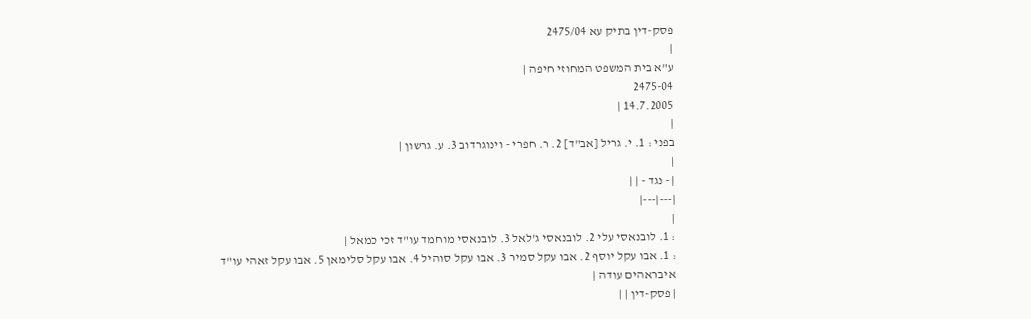פסק-דין בתיק עא 2475/04
|
ע"א בית המשפט המחוזי חיפה |
2475-04
14.7.2005 |
|
בפני : 1. י. גריל [אב"ד] 2. ר. חפרי - וינוגרדוב 3. ע. גרשון |
|
| - נגד - | |
|---|---|
|
: 1. לובנאסי עלי 2. לובנאסי ג'לאל 3. לובנאסי מוחמד עו"ד זכי כמאל |
: 1. אבו עקל יוסף 2. אבו עקל סמיר 3. אבו עקל סוהיל 4. אבו עקל סלימאן 5. אבו עקל זאהי עו"ד איבראהים עודה |
| פסק-דין | |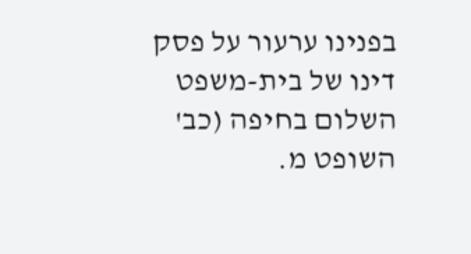בפנינו ערעור על פסק דינו של בית-משפט השלום בחיפה (כב' השופט מ.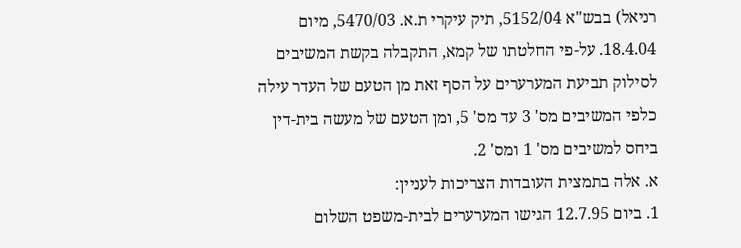רניאל) בבש"א 5152/04, תיק עיקרי ת.א. 5470/03, מיום 18.4.04. על-פי החלטתו של קמא, התקבלה בקשת המשיבים לסילוק תביעת המערערים על הסף זאת מן הטעם של העדר עילה כלפי המשיבים מס' 3 עד מס' 5, ומן הטעם של מעשה בית-דין ביחס למשיבים מס' 1 ומס' 2.
א. אלה בתמצית העובדות הצריכות לעניין:
1. ביום 12.7.95 הגישו המערערים לבית-משפט השלום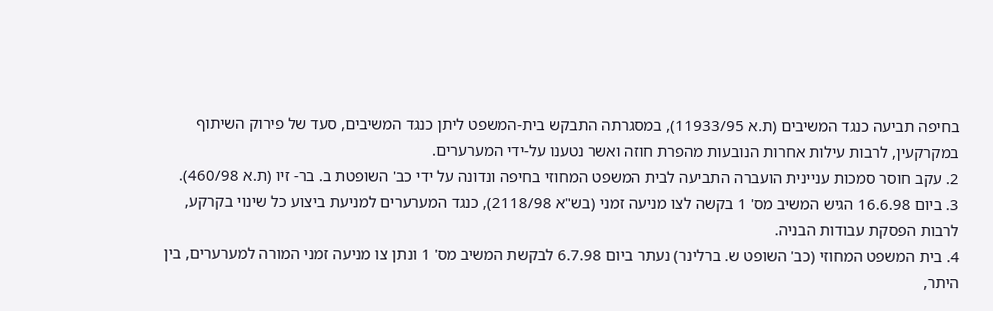בחיפה תביעה כנגד המשיבים (ת.א 11933/95), במסגרתה התבקש בית-המשפט ליתן כנגד המשיבים, סעד של פירוק השיתוף במקרקעין, לרבות עילות אחרות הנובעות מהפרת חוזה ואשר נטענו על-ידי המערערים.
2. עקב חוסר סמכות עניינית הועברה התביעה לבית המשפט המחוזי בחיפה ונדונה על ידי כב' השופטת ב. בר- זיו (ת.א 460/98).
3. ביום 16.6.98 הגיש המשיב מס' 1 בקשה לצו מניעה זמני (בש"א 2118/98), כנגד המערערים למניעת ביצוע כל שינוי בקרקע, לרבות הפסקת עבודות הבניה.
4. בית המשפט המחוזי (כב' השופט ש. ברלינר) נעתר ביום 6.7.98 לבקשת המשיב מס' 1 ונתן צו מניעה זמני המורה למערערים, בין היתר,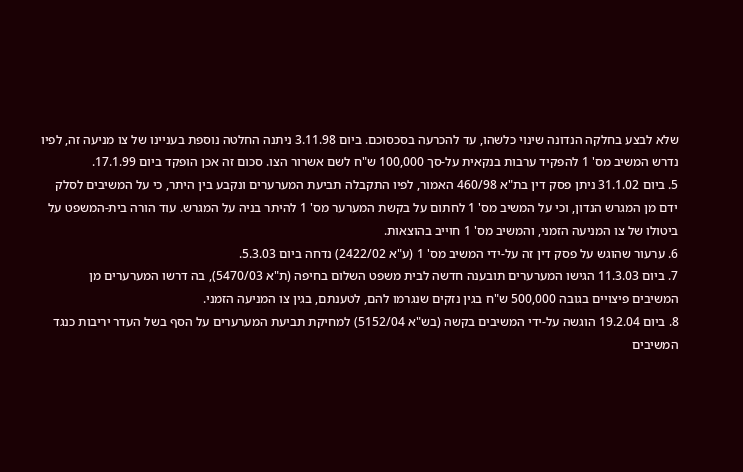שלא לבצע בחלקה הנדונה שינוי כלשהו, עד להכרעה בסכסוכם. ביום 3.11.98 ניתנה החלטה נוספת בעניינו של צו מניעה זה, לפיו נדרש המשיב מס' 1 להפקיד ערבות בנקאית על-סך 100,000 ש"ח לשם אשרור הצו. סכום זה אכן הופקד ביום 17.1.99.
5. ביום 31.1.02 ניתן פסק דין בת"א 460/98 האמור, לפיו התקבלה תביעת המערערים ונקבע בין היתר, כי על המשיבים לסלק ידם מן המגרש הנדון, וכי על המשיב מס' 1 לחתום על בקשת המערער מס' 1 להיתר בניה על המגרש. עוד הורה בית-המשפט על ביטולו של צו המניעה הזמני, והמשיב מס' 1 חוייב בהוצאות.
6. ערעור שהוגש על פסק דין זה על-ידי המשיב מס' 1 (ע"א 2422/02) נדחה ביום 5.3.03.
7. ביום 11.3.03 הגישו המערערים תובענה חדשה לבית משפט השלום בחיפה (ת"א 5470/03), בה דרשו המערערים מן המשיבים פיצויים בגובה 500,000 ש"ח בגין נזקים שנגרמו להם, לטענתם, בגין צו המניעה הזמני.
8. ביום 19.2.04 הוגשה על-ידי המשיבים בקשה (בש"א 5152/04) למחיקת תביעת המערערים על הסף בשל העדר יריבות כנגד המשיבים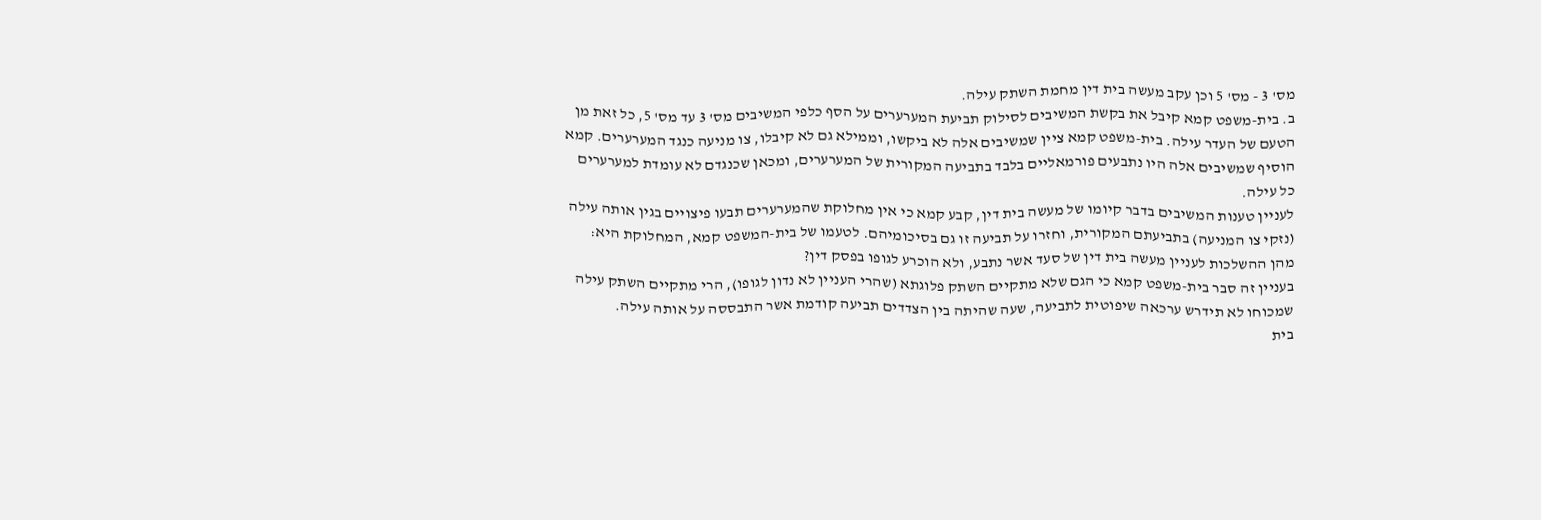מס' 3 - מס' 5 וכן עקב מעשה בית דין מחמת השתק עילה.
ב. בית-משפט קמא קיבל את בקשת המשיבים לסילוק תביעת המערערים על הסף כלפי המשיבים מס' 3 עד מס' 5, כל זאת מן הטעם של העדר עילה. בית-משפט קמא ציין שמשיבים אלה לא ביקשו, וממילא גם לא קיבלו, צו מניעה כנגד המערערים. קמא הוסיף שמשיבים אלה היו נתבעים פורמאליים בלבד בתביעה המקורית של המערערים, ומכאן שכנגדם לא עומדת למערערים כל עילה.
לעניין טענות המשיבים בדבר קיומו של מעשה בית דין, קבע קמא כי אין מחלוקת שהמערערים תבעו פיצויים בגין אותה עילה (נזקי צו המניעה) בתביעתם המקורית, וחזרו על תביעה זו גם בסיכומיהם. לטעמו של בית-המשפט קמא, המחלוקת היא: מהן ההשלכות לעניין מעשה בית דין של סעד אשר נתבע, ולא הוכרע לגופו בפסק דין?
בעניין זה סבר בית-משפט קמא כי הגם שלא מתקיים השתק פלוגתא (שהרי העניין לא נדון לגופו), הרי מתקיים השתק עילה שמכוחו לא תידרש ערכאה שיפוטית לתביעה, שעה שהיתה בין הצדדים תביעה קודמת אשר התבססה על אותה עילה.
בית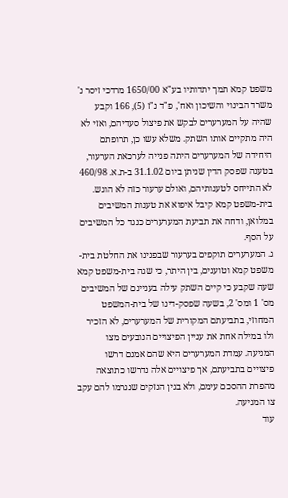משפט קמא תמך יתדותיו בע"א 1650/00 מרדכי זיסר נ' משרד הבינוי והשיכון ואח', פ"ד נ"ז (5), 166 וקבע שהיה על המערערים לבקש את פיצול סעדיהם, ואזי לא היה מתקיים אותו השתק. משלא עשו כן, תרופתם היחידה של המערערים היתה פנייה לערכאת הערעור, בטענה שפסק הדין שניתן ביום 31.1.02 ב-ת.א. 460/98 לא התייחס לטענותיהם, ואולם ערעור כזה לא הוגש.
בית-משפט קמא קיבל איפוא את טענות המשיבים במלואן, ודחה את תביעת המערערים כנגד כל המשיבים על הסף.
ג. המערערים תוקפים בערעור שבפנינו את החלטת בית-משפט קמא וטוענים, בין היתר, כי שגה בית-משפט קמא שעה שקבע כי קיים השתק עילה בעניינם של המשיבים מס' 1 ומס' 2, בשעה שפסק-דינו של בית-המשפט המחוזי, בתביעתם המקורית של המערערים, לא הזכיר ולו במילה אחת את עניין הפיצויים הנובעים מצו המניעה. עמדת המערערים היא שהם אמנם דרשו פיצויים בתביעתם, אך פיצויים אלה נדרשו כתוצאה מהפרת ההסכם עימם, ולא בגין הנזקים שנגרמו להם עקב צו המניעה.
עוד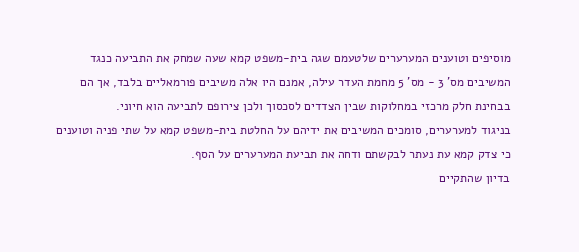מוסיפים וטוענים המערערים שלטעמם שגה בית-משפט קמא שעה שמחק את התביעה כנגד המשיבים מס' 3 - מס' 5 מחמת העדר עילה, אמנם היו אלה משיבים פורמאליים בלבד, אך הם בבחינת חלק מרכזי במחלוקות שבין הצדדים לסכסוך ולכן צירופם לתביעה הוא חיוני.
בניגוד למערערים, סומכים המשיבים את ידיהם על החלטת בית-משפט קמא על שתי פניה וטוענים כי צדק קמא עת נעתר לבקשתם ודחה את תביעת המערערים על הסף.
בדיון שהתקיים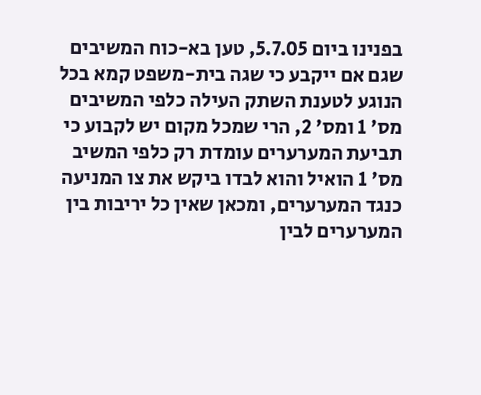בפנינו ביום 5.7.05, טען בא-כוח המשיבים שגם אם ייקבע כי שגה בית-משפט קמא בכל הנוגע לטענת השתק העילה כלפי המשיבים מס' 1 ומס' 2, הרי שמכל מקום יש לקבוע כי תביעת המערערים עומדת רק כלפי המשיב מס' 1 הואיל והוא לבדו ביקש את צו המניעה כנגד המערערים, ומכאן שאין כל יריבות בין המערערים לבין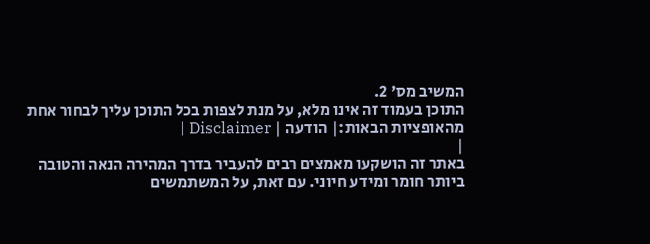המשיב מס' 2.
התוכן בעמוד זה אינו מלא, על מנת לצפות בכל התוכן עליך לבחור אחת מהאופציות הבאות:| הודעה | Disclaimer |
|
באתר זה הושקעו מאמצים רבים להעביר בדרך המהירה הנאה והטובה ביותר חומר ומידע חיוני. עם זאת, על המשתמשים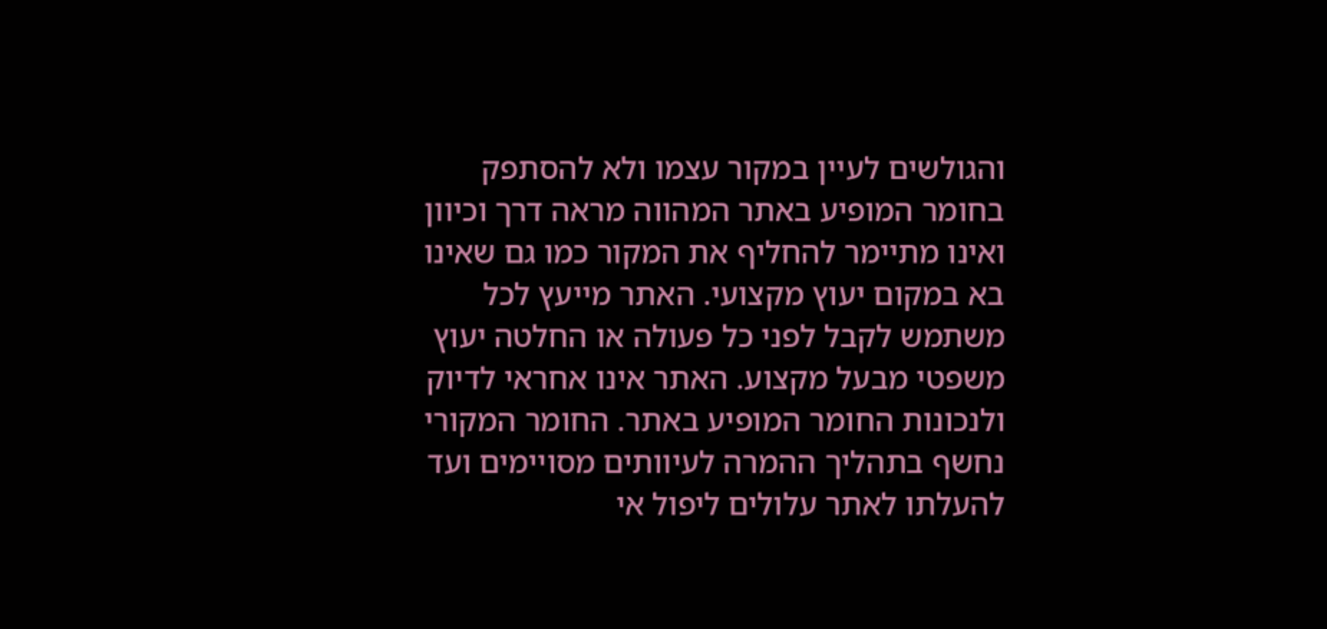והגולשים לעיין במקור עצמו ולא להסתפק בחומר המופיע באתר המהווה מראה דרך וכיוון ואינו מתיימר להחליף את המקור כמו גם שאינו בא במקום יעוץ מקצועי. האתר מייעץ לכל משתמש לקבל לפני כל פעולה או החלטה יעוץ משפטי מבעל מקצוע. האתר אינו אחראי לדיוק ולנכונות החומר המופיע באתר. החומר המקורי נחשף בתהליך ההמרה לעיוותים מסויימים ועד להעלתו לאתר עלולים ליפול אי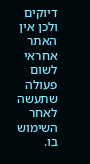דיוקים ולכן אין האתר אחראי לשום פעולה שתעשה לאחר השימוש בו.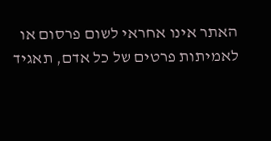האתר אינו אחראי לשום פרסום או לאמיתות פרטים של כל אדם, תאגיד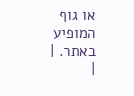או גוף המופיע באתר. |
|